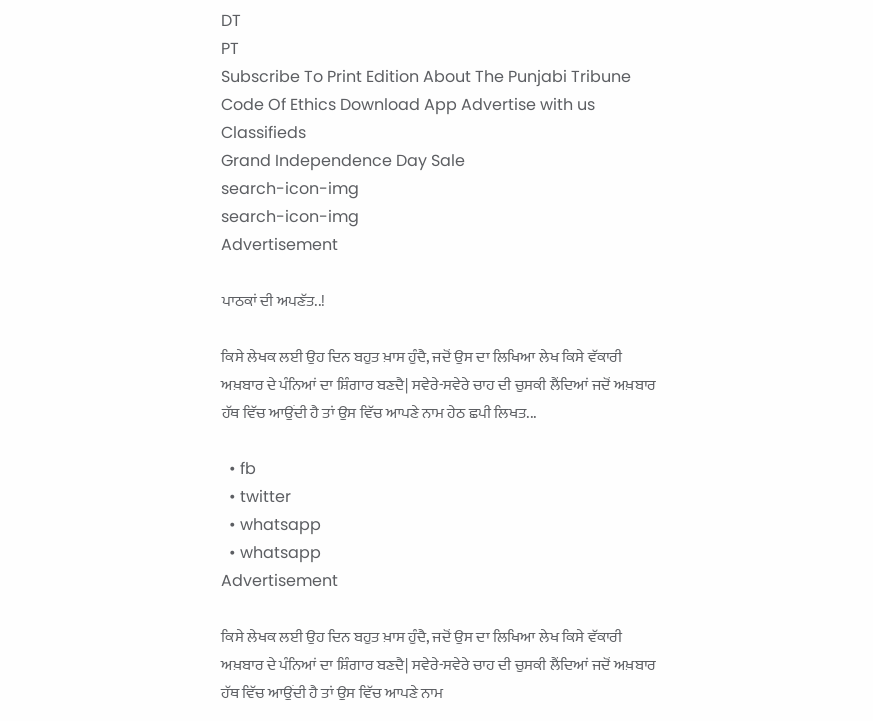DT
PT
Subscribe To Print Edition About The Punjabi Tribune Code Of Ethics Download App Advertise with us Classifieds
Grand Independence Day Sale
search-icon-img
search-icon-img
Advertisement

ਪਾਠਕਾਂ ਦੀ ਅਪਣੱਤ..!

ਕਿਸੇ ਲੇਖਕ ਲਈ ਉਹ ਦਿਨ ਬਹੁਤ ਖ਼ਾਸ ਹੁੰਦੈ, ਜਦੋਂ ਉਸ ਦਾ ਲਿਖਿਆ ਲੇਖ ਕਿਸੇ ਵੱਕਾਰੀ ਅਖ਼ਬਾਰ ਦੇ ਪੰਨਿਆਂ ਦਾ ਸ਼ਿੰਗਾਰ ਬਣਦੈ| ਸਵੇਰੇ-ਸਵੇਰੇ ਚਾਹ ਦੀ ਚੁਸਕੀ ਲੈਂਦਿਆਂ ਜਦੋਂ ਅਖ਼ਬਾਰ ਹੱਥ ਵਿੱਚ ਆਉਂਦੀ ਹੈ ਤਾਂ ਉਸ ਵਿੱਚ ਆਪਣੇ ਨਾਮ ਹੇਠ ਛਪੀ ਲਿਖਤ...

  • fb
  • twitter
  • whatsapp
  • whatsapp
Advertisement

ਕਿਸੇ ਲੇਖਕ ਲਈ ਉਹ ਦਿਨ ਬਹੁਤ ਖ਼ਾਸ ਹੁੰਦੈ, ਜਦੋਂ ਉਸ ਦਾ ਲਿਖਿਆ ਲੇਖ ਕਿਸੇ ਵੱਕਾਰੀ ਅਖ਼ਬਾਰ ਦੇ ਪੰਨਿਆਂ ਦਾ ਸ਼ਿੰਗਾਰ ਬਣਦੈ| ਸਵੇਰੇ-ਸਵੇਰੇ ਚਾਹ ਦੀ ਚੁਸਕੀ ਲੈਂਦਿਆਂ ਜਦੋਂ ਅਖ਼ਬਾਰ ਹੱਥ ਵਿੱਚ ਆਉਂਦੀ ਹੈ ਤਾਂ ਉਸ ਵਿੱਚ ਆਪਣੇ ਨਾਮ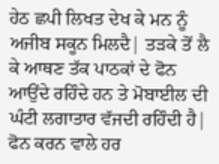ਹੇਠ ਛਪੀ ਲਿਖਤ ਦੇਖ ਕੇ ਮਨ ਨੂੰ ਅਜੀਬ ਸਕੂਨ ਮਿਲਦੈ| ਤੜਕੇ ਤੋਂ ਲੈ ਕੇ ਆਥਣ ਤੱਕ ਪਾਠਕਾਂ ਦੇ ਫੋਨ ਆਉਂਦੇ ਰਹਿੰਦੇ ਹਨ ਤੇ ਮੋਬਾਈਲ ਦੀ ਘੰਟੀ ਲਗਾਤਾਰ ਵੱਜਦੀ ਰਹਿੰਦੀ ਹੈ| ਫੋਨ ਕਰਨ ਵਾਲੇ ਹਰ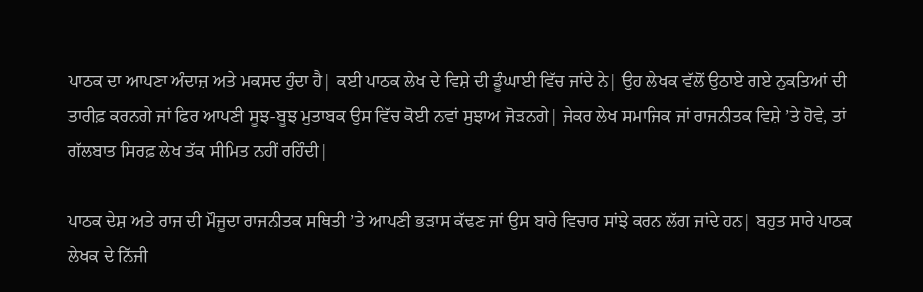ਪਾਠਕ ਦਾ ਆਪਣਾ ਅੰਦਾਜ਼ ਅਤੇ ਮਕਸਦ ਹੁੰਦਾ ਹੈ| ਕਈ ਪਾਠਕ ਲੇਖ ਦੇ ਵਿਸ਼ੇ ਦੀ ਡੂੰਘਾਈ ਵਿੱਚ ਜਾਂਦੇ ਨੇ| ਉਹ ਲੇਖਕ ਵੱਲੋਂ ਉਠਾਏ ਗਏ ਨੁਕਤਿਆਂ ਦੀ ਤਾਰੀਫ਼ ਕਰਨਗੇ ਜਾਂ ਫਿਰ ਆਪਣੀ ਸੂਝ-ਬੂਝ ਮੁਤਾਬਕ ਉਸ ਵਿੱਚ ਕੋਈ ਨਵਾਂ ਸੁਝਾਅ ਜੋੜਨਗੇ| ਜੇਕਰ ਲੇਖ ਸਮਾਜਿਕ ਜਾਂ ਰਾਜਨੀਤਕ ਵਿਸ਼ੇ ’ਤੇ ਹੋਵੇ, ਤਾਂ ਗੱਲਬਾਤ ਸਿਰਫ਼ ਲੇਖ ਤੱਕ ਸੀਮਿਤ ਨਹੀਂ ਰਹਿੰਦੀ|

ਪਾਠਕ ਦੇਸ਼ ਅਤੇ ਰਾਜ ਦੀ ਮੌਜੂਦਾ ਰਾਜਨੀਤਕ ਸਥਿਤੀ ’ਤੇ ਆਪਣੀ ਭੜਾਸ ਕੱਢਣ ਜਾਂ ਉਸ ਬਾਰੇ ਵਿਚਾਰ ਸਾਂਝੇ ਕਰਨ ਲੱਗ ਜਾਂਦੇ ਹਨ| ਬਹੁਤ ਸਾਰੇ ਪਾਠਕ ਲੇਖਕ ਦੇ ਨਿੱਜੀ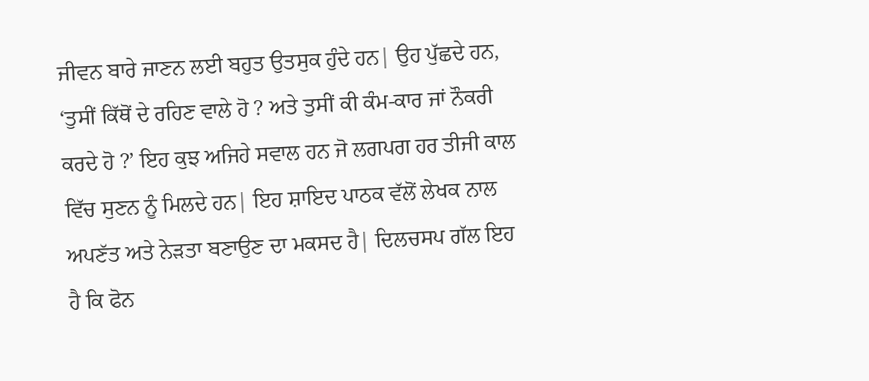ਜੀਵਨ ਬਾਰੇ ਜਾਣਨ ਲਈ ਬਹੁਤ ਉਤਸੁਕ ਹੁੰਦੇ ਹਨ| ਉਹ ਪੁੱਛਦੇ ਹਨ, ‘ਤੁਸੀਂ ਕਿੱਥੋਂ ਦੇ ਰਹਿਣ ਵਾਲੇ ਹੋ ? ਅਤੇ ਤੁਸੀਂ ਕੀ ਕੰਮ-ਕਾਰ ਜਾਂ ਨੌਕਰੀ ਕਰਦੇ ਹੋ ?’ ਇਹ ਕੁਝ ਅਜਿਹੇ ਸਵਾਲ ਹਨ ਜੋ ਲਗਪਗ ਹਰ ਤੀਜੀ ਕਾਲ ਵਿੱਚ ਸੁਣਨ ਨੂੰ ਮਿਲਦੇ ਹਨ| ਇਹ ਸ਼ਾਇਦ ਪਾਠਕ ਵੱਲੋਂ ਲੇਖਕ ਨਾਲ ਅਪਣੱਤ ਅਤੇ ਨੇੜਤਾ ਬਣਾਉਣ ਦਾ ਮਕਸਦ ਹੈ| ਦਿਲਚਸਪ ਗੱਲ ਇਹ ਹੈ ਕਿ ਫੋਨ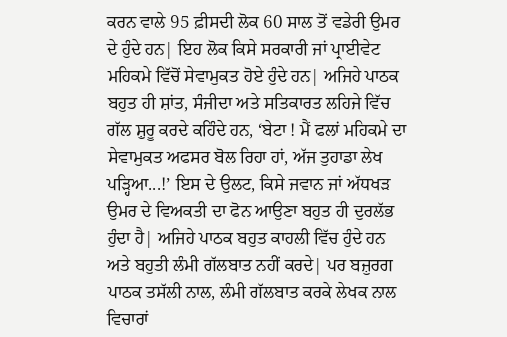ਕਰਨ ਵਾਲੇ 95 ਫ਼ੀਸਦੀ ਲੋਕ 60 ਸਾਲ ਤੋਂ ਵਡੇਰੀ ਉਮਰ ਦੇ ਹੁੰਦੇ ਹਨ| ਇਹ ਲੋਕ ਕਿਸੇ ਸਰਕਾਰੀ ਜਾਂ ਪ੍ਰਾਈਵੇਟ ਮਹਿਕਮੇ ਵਿੱਚੋਂ ਸੇਵਾਮੁਕਤ ਹੋਏ ਹੁੰਦੇ ਹਨ| ਅਜਿਹੇ ਪਾਠਕ ਬਹੁਤ ਹੀ ਸ਼ਾਂਤ, ਸੰਜੀਦਾ ਅਤੇ ਸਤਿਕਾਰਤ ਲਹਿਜੇ ਵਿੱਚ ਗੱਲ ਸ਼ੁਰੂ ਕਰਦੇ ਕਹਿੰਦੇ ਹਨ, ‘ਬੇਟਾ ! ਮੈਂ ਫਲਾਂ ਮਹਿਕਮੇ ਦਾ ਸੇਵਾਮੁਕਤ ਅਫਸਰ ਬੋਲ ਰਿਹਾ ਹਾਂ, ਅੱਜ ਤੁਹਾਡਾ ਲੇਖ ਪੜ੍ਹਿਆ...!’ ਇਸ ਦੇ ਉਲਟ, ਕਿਸੇ ਜਵਾਨ ਜਾਂ ਅੱਧਖੜ ਉਮਰ ਦੇ ਵਿਅਕਤੀ ਦਾ ਫੋਨ ਆਉਣਾ ਬਹੁਤ ਹੀ ਦੁਰਲੱਭ ਹੁੰਦਾ ਹੈ| ਅਜਿਹੇ ਪਾਠਕ ਬਹੁਤ ਕਾਹਲੀ ਵਿੱਚ ਹੁੰਦੇ ਹਨ ਅਤੇ ਬਹੁਤੀ ਲੰਮੀ ਗੱਲਬਾਤ ਨਹੀਂ ਕਰਦੇ| ਪਰ ਬਜ਼ੁਰਗ ਪਾਠਕ ਤਸੱਲੀ ਨਾਲ, ਲੰਮੀ ਗੱਲਬਾਤ ਕਰਕੇ ਲੇਖਕ ਨਾਲ ਵਿਚਾਰਾਂ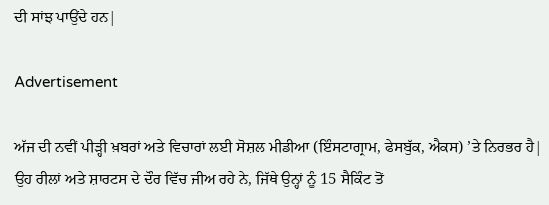ਦੀ ਸਾਂਝ ਪਾਉਂਦੇ ਹਨ|

Advertisement

ਅੱਜ ਦੀ ਨਵੀਂ ਪੀੜ੍ਹੀ ਖ਼ਬਰਾਂ ਅਤੇ ਵਿਚਾਰਾਂ ਲਈ ਸੋਸ਼ਲ ਮੀਡੀਆ (ਇੰਸਟਾਗ੍ਰਾਮ, ਫੇਸਬੁੱਕ, ਐਕਸ) ’ਤੇ ਨਿਰਭਰ ਹੈ| ਉਹ ਰੀਲਾਂ ਅਤੇ ਸ਼ਾਰਟਸ ਦੇ ਦੌਰ ਵਿੱਚ ਜੀਅ ਰਹੇ ਨੇ, ਜਿੱਥੇ ਉਨ੍ਹਾਂ ਨੂੰ 15 ਸੈਕਿੰਟ ਤੋਂ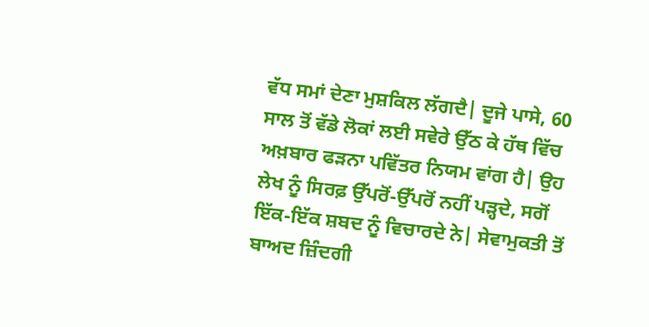ਵੱਧ ਸਮਾਂ ਦੇਣਾ ਮੁਸ਼ਕਿਲ ਲੱਗਦੈ| ਦੂਜੇ ਪਾਸੇ, 60 ਸਾਲ ਤੋਂ ਵੱਡੇ ਲੋਕਾਂ ਲਈ ਸਵੇਰੇ ਉੱਠ ਕੇ ਹੱਥ ਵਿੱਚ ਅਖ਼ਬਾਰ ਫੜਨਾ ਪਵਿੱਤਰ ਨਿਯਮ ਵਾਂਗ ਹੈ| ਉਹ ਲੇਖ ਨੂੰ ਸਿਰਫ਼ ਉੱਪਰੋਂ-ਉੱਪਰੋਂ ਨਹੀਂ ਪੜ੍ਹਦੇ, ਸਗੋਂ ਇੱਕ-ਇੱਕ ਸ਼ਬਦ ਨੂੰ ਵਿਚਾਰਦੇ ਨੇ| ਸੇਵਾਮੁਕਤੀ ਤੋਂ ਬਾਅਦ ਜ਼ਿੰਦਗੀ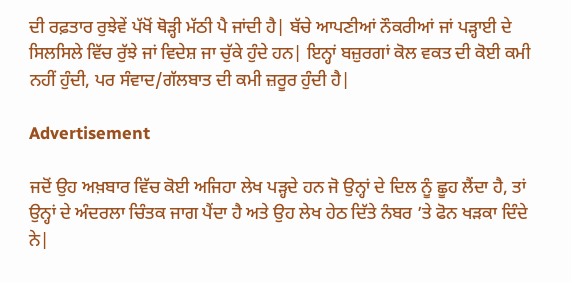ਦੀ ਰਫ਼ਤਾਰ ਰੁਝੇਵੇਂ ਪੱਖੋਂ ਥੋੜ੍ਹੀ ਮੱਠੀ ਪੈ ਜਾਂਦੀ ਹੈ| ਬੱਚੇ ਆਪਣੀਆਂ ਨੌਕਰੀਆਂ ਜਾਂ ਪੜ੍ਹਾਈ ਦੇ ਸਿਲਸਿਲੇ ਵਿੱਚ ਰੁੱਝੇ ਜਾਂ ਵਿਦੇਸ਼ ਜਾ ਚੁੱਕੇ ਹੁੰਦੇ ਹਨ| ਇਨ੍ਹਾਂ ਬਜ਼ੁਰਗਾਂ ਕੋਲ ਵਕਤ ਦੀ ਕੋਈ ਕਮੀ ਨਹੀਂ ਹੁੰਦੀ, ਪਰ ਸੰਵਾਦ/ਗੱਲਬਾਤ ਦੀ ਕਮੀ ਜ਼ਰੂਰ ਹੁੰਦੀ ਹੈ|

Advertisement

ਜਦੋਂ ਉਹ ਅਖ਼ਬਾਰ ਵਿੱਚ ਕੋਈ ਅਜਿਹਾ ਲੇਖ ਪੜ੍ਹਦੇ ਹਨ ਜੋ ਉਨ੍ਹਾਂ ਦੇ ਦਿਲ ਨੂੰ ਛੂਹ ਲੈਂਦਾ ਹੈ, ਤਾਂ ਉਨ੍ਹਾਂ ਦੇ ਅੰਦਰਲਾ ਚਿੰਤਕ ਜਾਗ ਪੈਂਦਾ ਹੈ ਅਤੇ ਉਹ ਲੇਖ ਹੇਠ ਦਿੱਤੇ ਨੰਬਰ ’ਤੇ ਫੋਨ ਖੜਕਾ ਦਿੰਦੇ ਨੇ|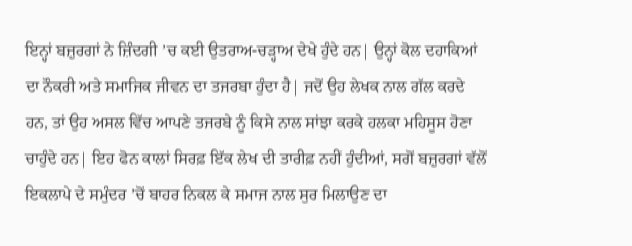ਇਨ੍ਹਾਂ ਬਜ਼ੁਰਗਾਂ ਨੇ ਜ਼ਿੰਦਗੀ ’ਚ ਕਈ ਉਤਰਾਅ-ਚੜ੍ਹਾਅ ਦੇਖੇ ਹੁੰਦੇ ਹਨ| ਉਨ੍ਹਾਂ ਕੋਲ ਦਹਾਕਿਆਂ ਦਾ ਨੌਕਰੀ ਅਤੇ ਸਮਾਜਿਕ ਜੀਵਨ ਦਾ ਤਜਰਬਾ ਹੁੰਦਾ ਹੈ| ਜਦੋਂ ਉਹ ਲੇਖਕ ਨਾਲ ਗੱਲ ਕਰਦੇ ਹਨ, ਤਾਂ ਉਹ ਅਸਲ ਵਿੱਚ ਆਪਣੇ ਤਜਰਬੇ ਨੂੰ ਕਿਸੇ ਨਾਲ ਸਾਂਝਾ ਕਰਕੇ ਹਲਕਾ ਮਹਿਸੂਸ ਹੋਣਾ ਚਾਹੁੰਦੇ ਹਨ| ਇਹ ਫੋਨ ਕਾਲਾਂ ਸਿਰਫ਼ ਇੱਕ ਲੇਖ ਦੀ ਤਾਰੀਫ਼ ਨਹੀਂ ਹੁੰਦੀਆਂ, ਸਗੋਂ ਬਜ਼ੁਰਗਾਂ ਵੱਲੋਂ ਇਕਲਾਪੇ ਦੇ ਸਮੁੰਦਰ ’ਚੋਂ ਬਾਹਰ ਨਿਕਲ ਕੇ ਸਮਾਜ ਨਾਲ ਸੁਰ ਮਿਲਾਉਣ ਦਾ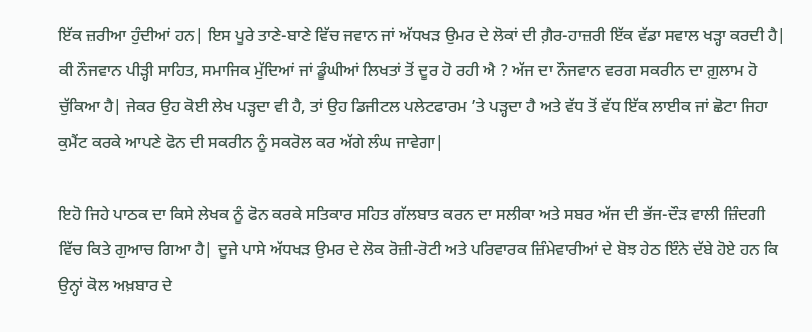ਇੱਕ ਜ਼ਰੀਆ ਹੁੰਦੀਆਂ ਹਨ| ਇਸ ਪੂਰੇ ਤਾਣੇ-ਬਾਣੇ ਵਿੱਚ ਜਵਾਨ ਜਾਂ ਅੱਧਖੜ ਉਮਰ ਦੇ ਲੋਕਾਂ ਦੀ ਗ਼ੈਰ-ਹਾਜ਼ਰੀ ਇੱਕ ਵੱਡਾ ਸਵਾਲ ਖੜ੍ਹਾ ਕਰਦੀ ਹੈ| ਕੀ ਨੌਜਵਾਨ ਪੀੜ੍ਹੀ ਸਾਹਿਤ, ਸਮਾਜਿਕ ਮੁੱਦਿਆਂ ਜਾਂ ਡੂੰਘੀਆਂ ਲਿਖਤਾਂ ਤੋਂ ਦੂਰ ਹੋ ਰਹੀ ਐ ? ਅੱਜ ਦਾ ਨੌਜਵਾਨ ਵਰਗ ਸਕਰੀਨ ਦਾ ਗ਼ੁਲਾਮ ਹੋ ਚੁੱਕਿਆ ਹੈ| ਜੇਕਰ ਉਹ ਕੋਈ ਲੇਖ ਪੜ੍ਹਦਾ ਵੀ ਹੈ, ਤਾਂ ਉਹ ਡਿਜੀਟਲ ਪਲੇਟਫਾਰਮ ’ਤੇ ਪੜ੍ਹਦਾ ਹੈ ਅਤੇ ਵੱਧ ਤੋਂ ਵੱਧ ਇੱਕ ਲਾਈਕ ਜਾਂ ਛੋਟਾ ਜਿਹਾ ਕੁਮੈਂਟ ਕਰਕੇ ਆਪਣੇ ਫੋਨ ਦੀ ਸਕਰੀਨ ਨੂੰ ਸਕਰੋਲ ਕਰ ਅੱਗੇ ਲੰਘ ਜਾਵੇਗਾ|

ਇਹੋ ਜਿਹੇ ਪਾਠਕ ਦਾ ਕਿਸੇ ਲੇਖਕ ਨੂੰ ਫੋਨ ਕਰਕੇ ਸਤਿਕਾਰ ਸਹਿਤ ਗੱਲਬਾਤ ਕਰਨ ਦਾ ਸਲੀਕਾ ਅਤੇ ਸਬਰ ਅੱਜ ਦੀ ਭੱਜ-ਦੌੜ ਵਾਲੀ ਜ਼ਿੰਦਗੀ ਵਿੱਚ ਕਿਤੇ ਗੁਆਚ ਗਿਆ ਹੈ| ਦੂਜੇ ਪਾਸੇ ਅੱਧਖੜ ਉਮਰ ਦੇ ਲੋਕ ਰੋਜ਼ੀ-ਰੋਟੀ ਅਤੇ ਪਰਿਵਾਰਕ ਜ਼ਿੰਮੇਵਾਰੀਆਂ ਦੇ ਬੋਝ ਹੇਠ ਇੰਨੇ ਦੱਬੇ ਹੋਏ ਹਨ ਕਿ ਉਨ੍ਹਾਂ ਕੋਲ ਅਖ਼ਬਾਰ ਦੇ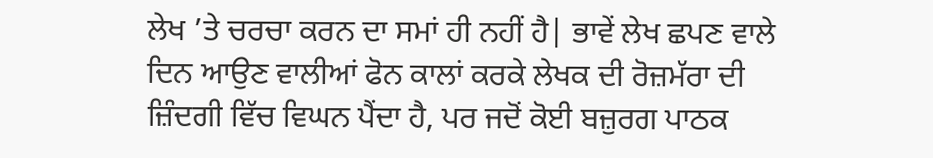ਲੇਖ ’ਤੇ ਚਰਚਾ ਕਰਨ ਦਾ ਸਮਾਂ ਹੀ ਨਹੀਂ ਹੈ| ਭਾਵੇਂ ਲੇਖ ਛਪਣ ਵਾਲੇ ਦਿਨ ਆਉਣ ਵਾਲੀਆਂ ਫੋਨ ਕਾਲਾਂ ਕਰਕੇ ਲੇਖਕ ਦੀ ਰੋਜ਼ਮੱਰਾ ਦੀ ਜ਼ਿੰਦਗੀ ਵਿੱਚ ਵਿਘਨ ਪੈਂਦਾ ਹੈ, ਪਰ ਜਦੋਂ ਕੋਈ ਬਜ਼ੁਰਗ ਪਾਠਕ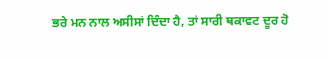ਭਰੇ ਮਨ ਨਾਲ ਅਸੀਸਾਂ ਦਿੰਦਾ ਹੈ, ਤਾਂ ਸਾਰੀ ਥਕਾਵਟ ਦੂਰ ਹੋ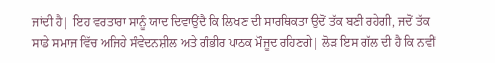ਜਾਂਦੀ ਹੈ| ਇਹ ਵਰਤਾਰਾ ਸਾਨੂੰ ਯਾਦ ਦਿਵਾਉਂਦੈ ਕਿ ਲਿਖਣ ਦੀ ਸਾਰਥਿਕਤਾ ਉਦੋਂ ਤੱਕ ਬਣੀ ਰਹੇਗੀ, ਜਦੋਂ ਤੱਕ ਸਾਡੇ ਸਮਾਜ ਵਿੱਚ ਅਜਿਹੇ ਸੰਵੇਦਨਸ਼ੀਲ ਅਤੇ ਗੰਭੀਰ ਪਾਠਕ ਮੌਜੂਦ ਰਹਿਣਗੇ| ਲੋੜ ਇਸ ਗੱਲ ਦੀ ਹੈ ਕਿ ਨਵੀਂ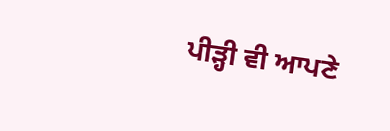ਪੀੜ੍ਹੀ ਵੀ ਆਪਣੇ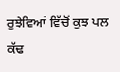ਰੁਝੇਵਿਆਂ ਵਿੱਚੋਂ ਕੁਝ ਪਲ ਕੱਢ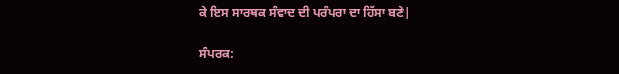ਕੇ ਇਸ ਸਾਰਥਕ ਸੰਵਾਦ ਦੀ ਪਰੰਪਰਾ ਦਾ ਹਿੱਸਾ ਬਣੇ|

ਸੰਪਰਕ: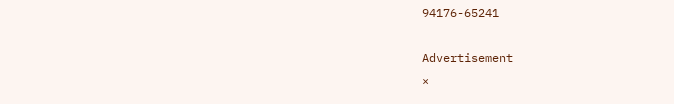94176-65241

Advertisement
×